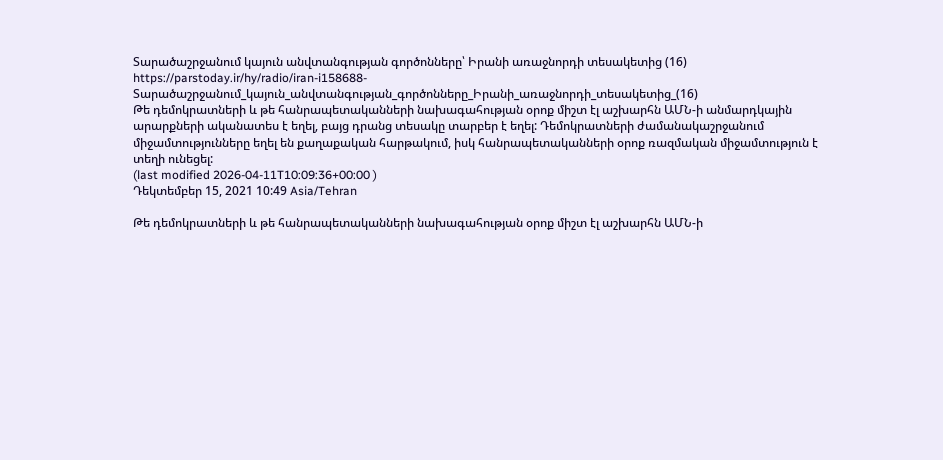Տարածաշրջանում կայուն անվտանգության գործոնները՝ Իրանի առաջնորդի տեսակետից (16)
https://parstoday.ir/hy/radio/iran-i158688-Տարածաշրջանում_կայուն_անվտանգության_գործոնները_Իրանի_առաջնորդի_տեսակետից_(16)
Թե դեմոկրատների և թե հանրապետականների նախագահության օրոք միշտ էլ աշխարհն ԱՄՆ-ի անմարդկային արարքների ականատես է եղել, բայց դրանց տեսակը տարբեր է եղել: Դեմոկրատների ժամանակաշրջանում միջամտությունները եղել են քաղաքական հարթակում, իսկ հանրապետականների օրոք ռազմական միջամտություն է տեղի ունեցել:
(last modified 2026-04-11T10:09:36+00:00 )
Դեկտեմբեր 15, 2021 10:49 Asia/Tehran

Թե դեմոկրատների և թե հանրապետականների նախագահության օրոք միշտ էլ աշխարհն ԱՄՆ-ի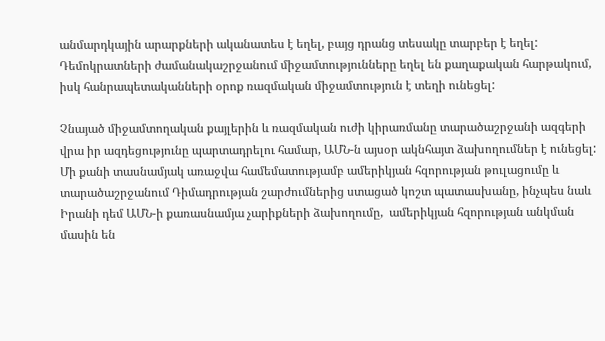անմարդկային արարքների ականատես է եղել, բայց դրանց տեսակը տարբեր է եղել: Դեմոկրատների ժամանակաշրջանում միջամտությունները եղել են քաղաքական հարթակում, իսկ հանրապետականների օրոք ռազմական միջամտություն է տեղի ունեցել:

Չնայած միջամտողական քայլերին և ռազմական ուժի կիրառմանը տարածաշրջանի ազգերի վրա իր ազդեցությունը պարտադրելու համար, ԱՄՆ-ն այսօր ակնհայտ ձախողումներ է ունեցել: Մի քանի տասնամյակ առաջվա համեմատությամբ ամերիկյան հզորության թուլացումը և տարածաշրջանում Դիմադրության շարժումներից ստացած կոշտ պատասխանը, ինչպես նաև Իրանի դեմ ԱՄՆ-ի քառասնամյա չարիքների ձախողումը,  ամերիկյան հզորության անկման մասին են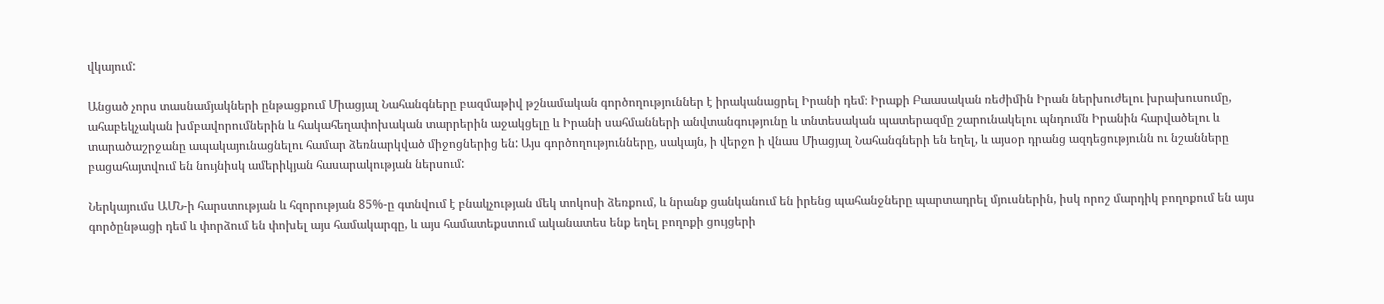վկայում:

Անցած չորս տասնամյակների ընթացքում Միացյալ Նահանգները բազմաթիվ թշնամական գործողություններ է իրականացրել Իրանի դեմ։ Իրաքի Բաասական ռեժիմին Իրան ներխուժելու խրախուսումը, ահաբեկչական խմբավորումներին և հակահեղափոխական տարրերին աջակցելը և Իրանի սահմանների անվտանգությունը և տնտեսական պատերազմը շարունակելու պնդումն Իրանին հարվածելու և տարածաշրջանը ապակայունացնելու համար ձեռնարկված միջոցներից են: Այս գործողությունները, սակայն, ի վերջո ի վնաս Միացյալ Նահանգների են եղել, և այսօր դրանց ազդեցությունն ու նշանները բացահայտվում են նույնիսկ ամերիկյան հասարակության ներսում:

Ներկայումս ԱՄՆ-ի հարստության և հզորության 85%-ը գտնվում է բնակչության մեկ տոկոսի ձեռքում, և նրանք ցանկանում են իրենց պահանջները պարտադրել մյուսներին, իսկ որոշ մարդիկ բողոքում են այս գործընթացի դեմ և փորձում են փոխել այս համակարգը, և այս համատեքստում ականատես ենք եղել բողոքի ցույցերի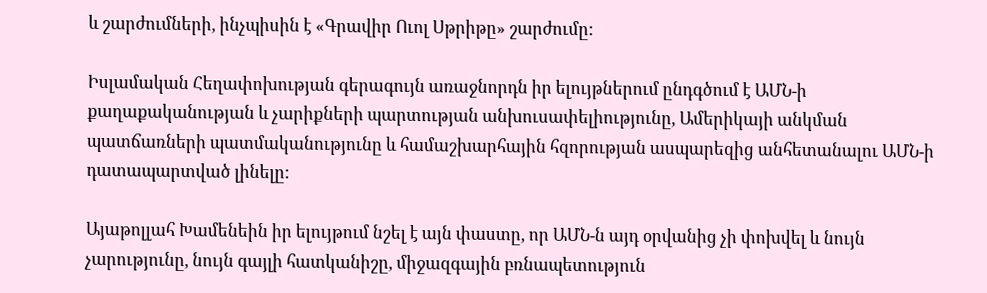և շարժումների, ինչպիսին է «Գրավիր Ուոլ Սթրիթը» շարժումը:

Իսլամական Հեղափոխության գերագույն առաջնորդն իր ելույթներում ընդգծում է ԱՄՆ-ի քաղաքականության և չարիքների պարտության անխուսափելիությունը, Ամերիկայի անկման պատճառների պատմականությունը և համաշխարհային հզորության ասպարեզից անհետանալու ԱՄՆ-ի դատապարտված լինելը:

Այաթոլլահ Խամենեին իր ելույթում նշել է այն փաստը, որ ԱՄՆ-ն այդ օրվանից չի փոխվել և նույն չարությունը, նույն գայլի հատկանիշը, միջազգային բռնապետություն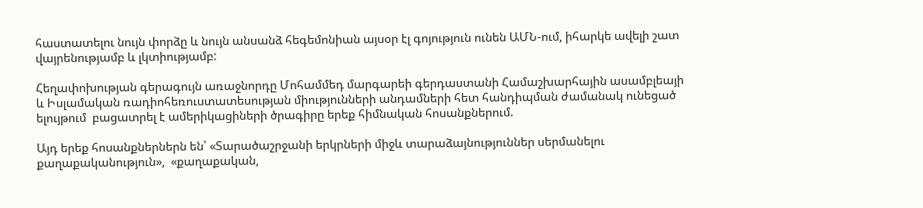հաստատելու նույն փորձը և նույն անսանձ հեգեմոնիան այսօր էլ գոյություն ունեն ԱՄՆ-ում, իհարկե ավելի շատ վայրենությամբ և լկտիությամբ:

Հեղափոխության գերագույն առաջնորդը Մոհամմեդ մարգարեի գերդաստանի Համաշխարհային ասամբլեայի և Իսլամական ռադիոհեռուստատեսության միությունների անդամների հետ հանդիպման ժամանակ ունեցած ելույթում  բացատրել է ամերիկացիների ծրագիրը երեք հիմնական հոսանքներում.

Այդ երեք հոսանքներներն են՝ «Տարածաշրջանի երկրների միջև տարաձայնություններ սերմանելու քաղաքականություն»,  «քաղաքական,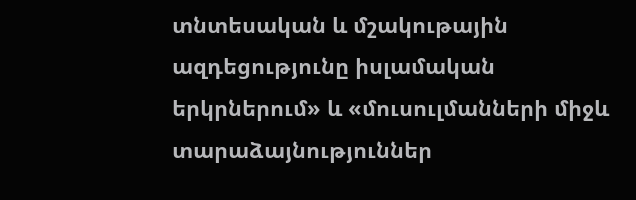տնտեսական և մշակութային ազդեցությունը իսլամական երկրներում» և «մուսուլմանների միջև տարաձայնություններ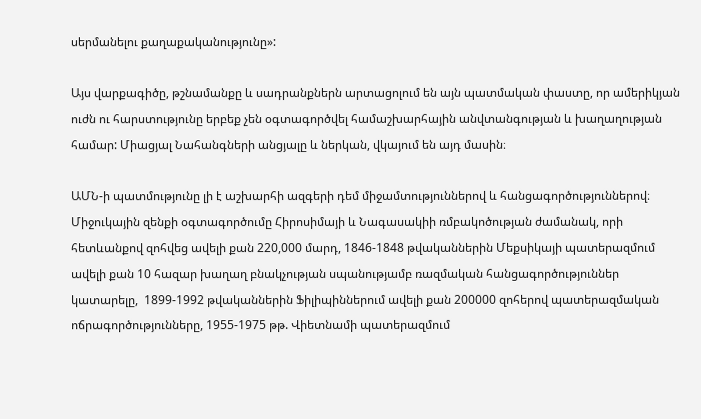սերմանելու քաղաքականությունը»:

Այս վարքագիծը, թշնամանքը և սադրանքներն արտացոլում են այն պատմական փաստը, որ ամերիկյան ուժն ու հարստությունը երբեք չեն օգտագործվել համաշխարհային անվտանգության և խաղաղության համար: Միացյալ Նահանգների անցյալը և ներկան, վկայում են այդ մասին։

ԱՄՆ-ի պատմությունը լի է աշխարհի ազգերի դեմ միջամտություններով և հանցագործություններով։ Միջուկային զենքի օգտագործումը Հիրոսիմայի և Նագասակիի ռմբակոծության ժամանակ, որի հետևանքով զոհվեց ավելի քան 220,000 մարդ, 1846-1848 թվականներին Մեքսիկայի պատերազմում ավելի քան 10 հազար խաղաղ բնակչության սպանությամբ ռազմական հանցագործություններ կատարելը,  1899-1992 թվականներին Ֆիլիպիններում ավելի քան 200000 զոհերով պատերազմական ոճրագործությունները, 1955-1975 թթ. Վիետնամի պատերազմում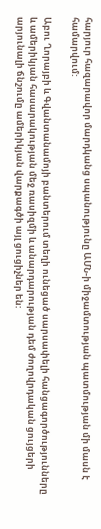հարյուր հազարավոր մարդկանց սպանությունը ԱՄՆ-ի միջամտության պատմության մի մասն է համարվում:

Աբու Ղորայբի և Գվանտանամոյի բանտերում տեղի ունեցած սարսափելի հանցագործությունները և ամերիկյան հասարակության մեջ ռասիզմի և անարդարության դեմ ժողովրդական ցույցերի արյունալի ճնշումը ամերիկյան վարքագծի այլ ցուցիչներ են: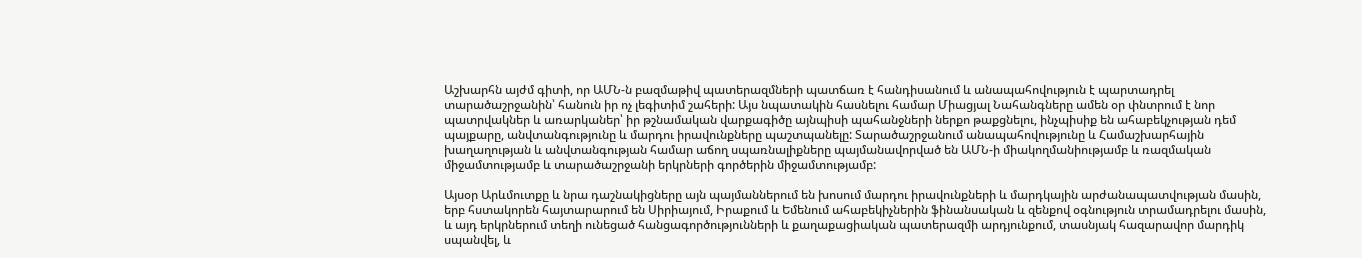Աշխարհն այժմ գիտի, որ ԱՄՆ-ն բազմաթիվ պատերազմների պատճառ է հանդիսանում և անապահովություն է պարտադրել տարածաշրջանին՝ հանուն իր ոչ լեգիտիմ շահերի: Այս նպատակին հասնելու համար Միացյալ Նահանգները ամեն օր փնտրում է նոր պատրվակներ և առարկաներ՝ իր թշնամական վարքագիծը այնպիսի պահանջների ներքո թաքցնելու, ինչպիսիք են ահաբեկչության դեմ պայքարը, անվտանգությունը և մարդու իրավունքները պաշտպանելը: Տարածաշրջանում անապահովությունը և Համաշխարհային խաղաղության և անվտանգության համար աճող սպառնալիքները պայմանավորված են ԱՄՆ-ի միակողմանիությամբ և ռազմական միջամտությամբ և տարածաշրջանի երկրների գործերին միջամտությամբ:

Այսօր Արևմուտքը և նրա դաշնակիցները այն պայմաններում են խոսում մարդու իրավունքների և մարդկային արժանապատվության մասին, երբ հստակորեն հայտարարում են Սիրիայում, Իրաքում և Եմենում ահաբեկիչներին ֆինանսական և զենքով օգնություն տրամադրելու մասին, և այդ երկրներում տեղի ունեցած հանցագործությունների և քաղաքացիական պատերազմի արդյունքում, տասնյակ հազարավոր մարդիկ սպանվել, և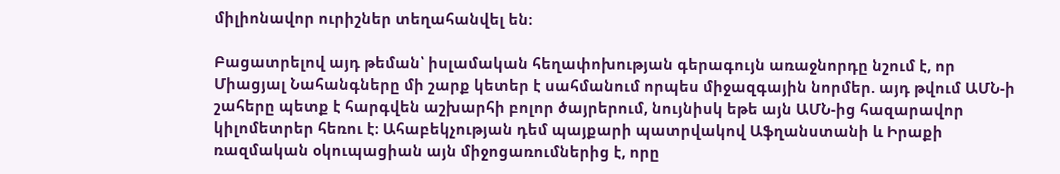միլիոնավոր ուրիշներ տեղահանվել են։

Բացատրելով այդ թեման՝ իսլամական հեղափոխության գերագույն առաջնորդը նշում է, որ Միացյալ Նահանգները մի շարք կետեր է սահմանում որպես միջազգային նորմեր. այդ թվում ԱՄՆ-ի շահերը պետք է հարգվեն աշխարհի բոլոր ծայրերում, նույնիսկ եթե այն ԱՄՆ-ից հազարավոր կիլոմետրեր հեռու է։ Ահաբեկչության դեմ պայքարի պատրվակով Աֆղանստանի և Իրաքի ռազմական օկուպացիան այն միջոցառումներից է, որը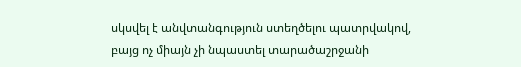սկսվել է անվտանգություն ստեղծելու պատրվակով, բայց ոչ միայն չի նպաստել տարածաշրջանի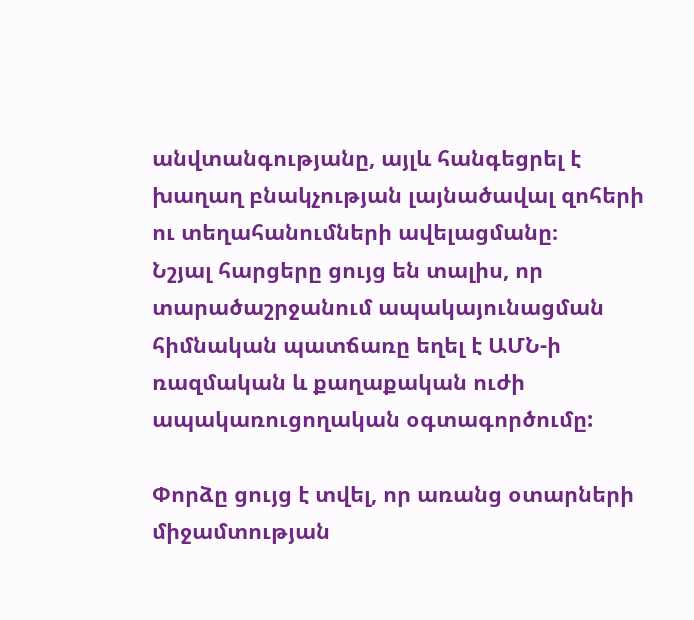անվտանգությանը, այլև հանգեցրել է խաղաղ բնակչության լայնածավալ զոհերի ու տեղահանումների ավելացմանը։
Նշյալ հարցերը ցույց են տալիս, որ տարածաշրջանում ապակայունացման հիմնական պատճառը եղել է ԱՄՆ-ի ռազմական և քաղաքական ուժի ապակառուցողական օգտագործումը:

Փորձը ցույց է տվել, որ առանց օտարների միջամտության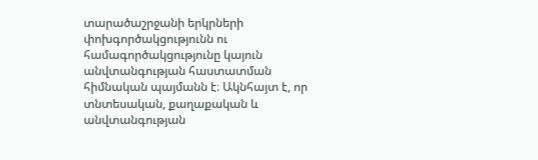տարածաշրջանի երկրների փոխգործակցությունն ու համագործակցությունը կայուն անվտանգության հաստատման հիմնական պայմանն է։ Ակնհայտ է, որ տնտեսական, քաղաքական և անվտանգության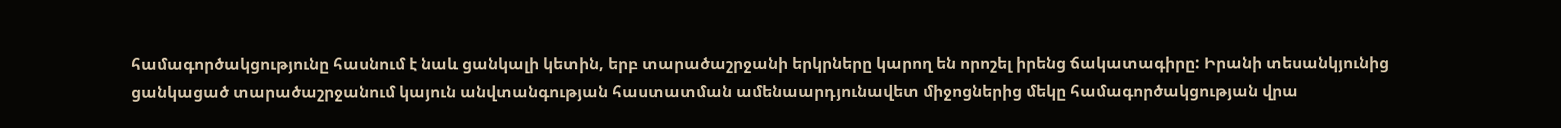համագործակցությունը հասնում է նաև ցանկալի կետին, երբ տարածաշրջանի երկրները կարող են որոշել իրենց ճակատագիրը: Իրանի տեսանկյունից ցանկացած տարածաշրջանում կայուն անվտանգության հաստատման ամենաարդյունավետ միջոցներից մեկը համագործակցության վրա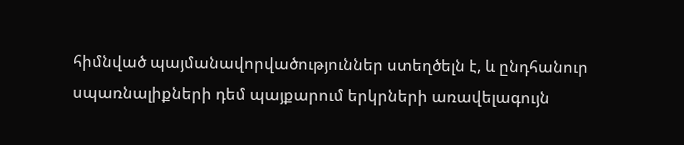հիմնված պայմանավորվածություններ ստեղծելն է, և ընդհանուր սպառնալիքների դեմ պայքարում երկրների առավելագույն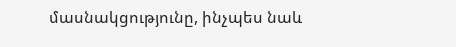մասնակցությունը, ինչպես նաև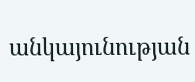անկայունության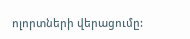ոլորտների վերացումը: